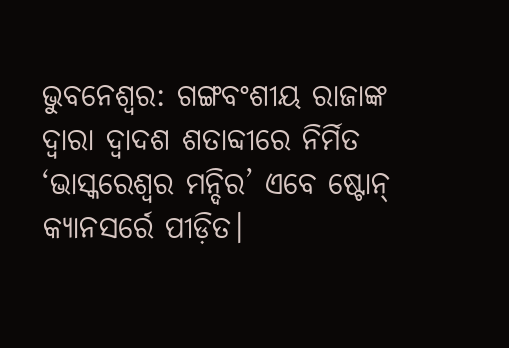ଭୁବନେଶ୍ବର: ଗଙ୍ଗବଂଶୀୟ ରାଜାଙ୍କ ଦ୍ବାରା ଦ୍ବାଦଶ ଶତାବ୍ଦୀରେ ନିର୍ମିତ ‘ଭାସ୍କରେଶ୍ବର ମନ୍ଦିର’ ଏବେ ଷ୍ଟୋନ୍ କ୍ୟାନସର୍ରେ ପୀଡ଼ିତ।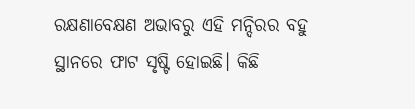ରକ୍ଷଣାବେକ୍ଷଣ ଅଭାବରୁ ଏହି ମନ୍ଦିରର ବହୁ ସ୍ଥାନରେ ଫାଟ ସୃଷ୍ଟି ହୋଇଛି। କିଛି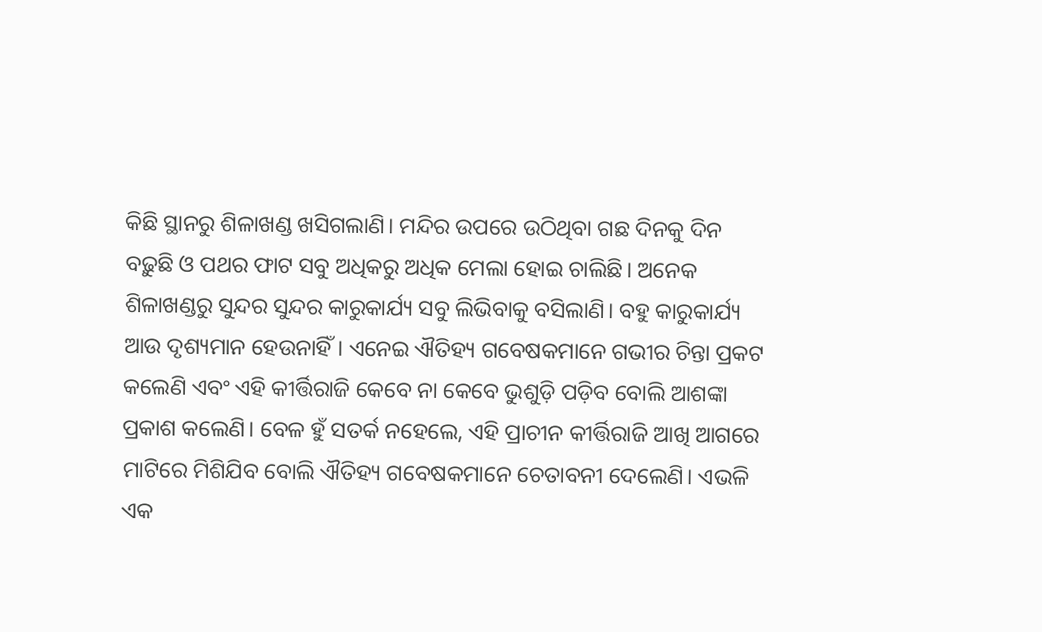କିଛି ସ୍ଥାନରୁ ଶିଳାଖଣ୍ଡ ଖସିଗଲାଣି। ମନ୍ଦିର ଉପରେ ଉଠିଥିବା ଗଛ ଦିନକୁ ଦିନ ବଢ଼ୁଛି ଓ ପଥର ଫାଟ ସବୁ ଅଧିକରୁ ଅଧିକ ମେଲା ହୋଇ ଚାଲିଛି। ଅନେକ ଶିଳାଖଣ୍ଡରୁ ସୁନ୍ଦର ସୁନ୍ଦର କାରୁକାର୍ଯ୍ୟ ସବୁ ଲିଭିବାକୁ ବସିଲାଣି। ବହୁ କାରୁକାର୍ଯ୍ୟ ଆଉ ଦୃଶ୍ୟମାନ ହେଉନାହିଁ। ଏନେଇ ଐତିହ୍ୟ ଗବେଷକମାନେ ଗଭୀର ଚିନ୍ତା ପ୍ରକଟ କଲେଣି ଏବଂ ଏହି କୀର୍ତ୍ତିରାଜି କେବେ ନା କେବେ ଭୁଶୁଡ଼ି ପଡ଼ିବ ବୋଲି ଆଶଙ୍କା ପ୍ରକାଶ କଲେଣି। ବେଳ ହୁଁ ସତର୍କ ନହେଲେ, ଏହି ପ୍ରାଚୀନ କୀର୍ତ୍ତିରାଜି ଆଖି ଆଗରେ ମାଟିରେ ମିଶିଯିବ ବୋଲି ଐତିହ୍ୟ ଗବେଷକମାନେ ଚେତାବନୀ ଦେଲେଣି। ଏଭଳି ଏକ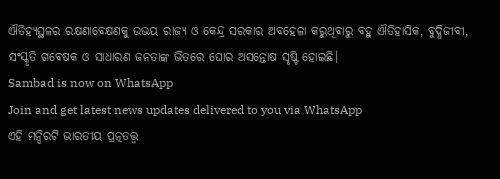ଐତିହ୍ୟସ୍ଥଳର ରକ୍ଷଣାବେକ୍ଷଣକୁ ଉଭୟ ରାଜ୍ୟ ଓ କେନ୍ଦ୍ର ସରକାର ଅବହେଳା କରୁଥିବାରୁ ବହୁ ଐତିହାସିକ, ବୁଦ୍ଧିଜୀବୀ, ସଂସ୍କୃତି ଗବେଷକ ଓ ସାଧାରଣ ଜନତାଙ୍କ ଭିତରେ ଘୋର ଅସନ୍ତୋଷ ସୃଷ୍ଟି ହୋଇଛି।
Sambad is now on WhatsApp
Join and get latest news updates delivered to you via WhatsApp
ଏହି ମନ୍ଦିରଟି ଭାରତୀୟ ପ୍ରତ୍ନତତ୍ତ୍ବ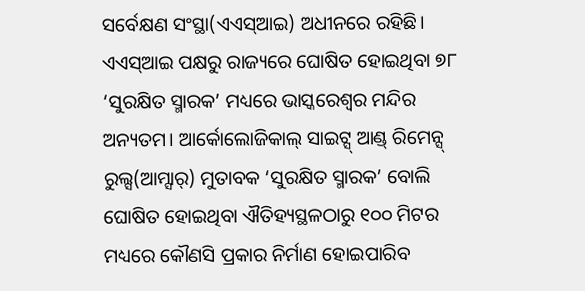ସର୍ବେକ୍ଷଣ ସଂସ୍ଥା(ଏଏସ୍ଆଇ) ଅଧୀନରେ ରହିଛି। ଏଏସ୍ଆଇ ପକ୍ଷରୁ ରାଜ୍ୟରେ ଘୋଷିତ ହୋଇଥିବା ୭୮ ‘ସୁରକ୍ଷିତ ସ୍ମାରକ’ ମଧ୍ୟରେ ଭାସ୍କରେଶ୍ବର ମନ୍ଦିର ଅନ୍ୟତମ। ଆର୍କୋଲୋଜିକାଲ୍ ସାଇଟ୍ସ୍ ଆଣ୍ଡ୍ ରିମେନ୍ସ୍ ରୁଲ୍ସ(ଆମ୍ସାର୍) ମୁତାବକ ‘ସୁରକ୍ଷିତ ସ୍ମାରକ’ ବୋଲି ଘୋଷିତ ହୋଇଥିବା ଐତିହ୍ୟସ୍ଥଳଠାରୁ ୧୦୦ ମିଟର ମଧ୍ୟରେ କୌଣସି ପ୍ରକାର ନିର୍ମାଣ ହୋଇପାରିବ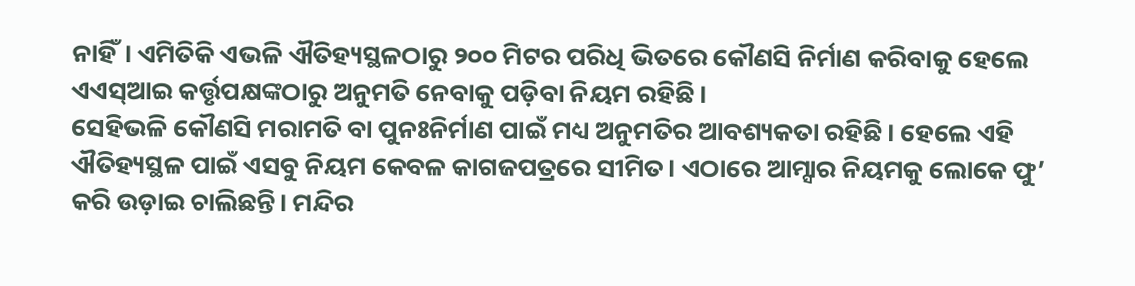ନାହିଁ। ଏମିତିକି ଏଭଳି ଐତିହ୍ୟସ୍ଥଳଠାରୁ ୨୦୦ ମିଟର ପରିଧି ଭିତରେ କୌଣସି ନିର୍ମାଣ କରିବାକୁ ହେଲେ ଏଏସ୍ଆଇ କର୍ତ୍ତୃପକ୍ଷଙ୍କଠାରୁ ଅନୁମତି ନେବାକୁ ପଡ଼ିବା ନିୟମ ରହିଛି।
ସେହିଭଳି କୌଣସି ମରାମତି ବା ପୁନଃନିର୍ମାଣ ପାଇଁ ମଧ୍ୟ ଅନୁମତିର ଆବଶ୍ୟକତା ରହିଛି। ହେଲେ ଏହି ଐତିହ୍ୟସ୍ଥଳ ପାଇଁ ଏସବୁ ନିୟମ କେବଳ କାଗଜପତ୍ରରେ ସୀମିତ। ଏଠାରେ ଆମ୍ସାର ନିୟମକୁ ଲୋକେ ଫୁ’ କରି ଉଡ଼ାଇ ଚାଲିଛନ୍ତି। ମନ୍ଦିର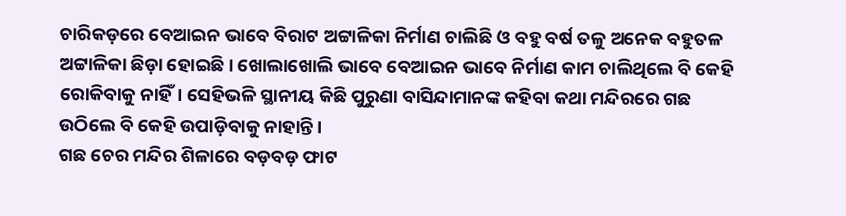ଚାରିକଡ଼ରେ ବେଆଇନ ଭାବେ ବିରାଟ ଅଟ୍ଟାଳିକା ନିର୍ମାଣ ଚାଲିଛି ଓ ବହୁ ବର୍ଷ ତଳୁ ଅନେକ ବହୁତଳ ଅଟ୍ଟାଳିକା ଛିଡ଼ା ହୋଇଛି। ଖୋଲାଖୋଲି ଭାବେ ବେଆଇନ ଭାବେ ନିର୍ମାଣ କାମ ଚାଲିଥିଲେ ବି କେହି ରୋକିବାକୁ ନାହିଁ। ସେହିଭଳି ସ୍ଥାନୀୟ କିଛି ପୁରୁଣା ବାସିନ୍ଦାମାନଙ୍କ କହିବା କଥା ମନ୍ଦିରରେ ଗଛ ଉଠିଲେ ବି କେହି ଉପାଡ଼ିବାକୁ ନାହାନ୍ତି।
ଗଛ ଚେର ମନ୍ଦିର ଶିଳାରେ ବଡ଼ବଡ଼ ଫାଟ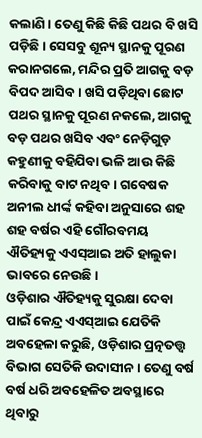କଲାଣି। ତେଣୁ କିଛି କିଛି ପଥର ବି ଖସି ପଡ଼ିଛି। ସେସବୁ ଶୂନ୍ୟ ସ୍ଥାନକୁ ପୂରଣ କରାନଗଲେ, ମନ୍ଦିର ପ୍ରତି ଆଗକୁ ବଡ଼ ବିପଦ ଆସିବ। ଖସି ପଡ଼ିଥିବା ଛୋଟ ପଥର ସ୍ଥାନକୁ ପୂରଣ ନକଲେ, ଆଗକୁ ବଡ଼ ପଥର ଖସିବ ଏବଂ ନେଡ଼ିଗୁଡ଼ କହୁଣୀକୁ ବହିଯିବା ଭଳି ଆଉ କିଛି କରିବାକୁ ବାଟ ନଥିବ। ଗବେଷକ ଅନୀଲ ଧୀର୍ଙ୍କ କହିବା ଅନୁସାରେ ଶହ ଶହ ବର୍ଷର ଏହି ଗୌରବମୟ ଐତିହ୍ୟକୁ ଏଏସ୍ଆଇ ଅତି ହାଲୁକା ଭାବରେ ନେଉଛି।
ଓଡ଼ିଶାର ଐତିହ୍ୟକୁ ସୁରକ୍ଷା ଦେବା ପାଇଁ କେନ୍ଦ୍ର ଏଏସ୍ଆଇ ଯେତିକି ଅବହେଳା କରୁଛି, ଓଡ଼ିଶାର ପ୍ରତ୍ନତତ୍ତ୍ବ ବିଭାଗ ସେତିକି ଉଦାସୀନ। ତେଣୁ ବର୍ଷ ବର୍ଷ ଧରି ଅବହେଳିତ ଅବସ୍ଥାରେ ଥିବାରୁ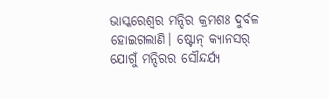ଭାସ୍କରେଶ୍ବର ମନ୍ଦିର କ୍ରମଶଃ ଦୁର୍ବଳ ହୋଇଗଲାଣି। ଷ୍ଟୋନ୍ କ୍ୟାନସର୍ ଯୋଗୁଁ ମନ୍ଦିରର ସୌନ୍ଦର୍ଯ୍ୟ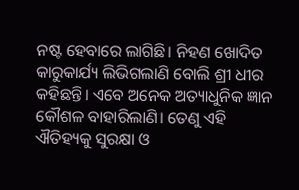ନଷ୍ଟ ହେବାରେ ଲାଗିଛି। ନିହଣ ଖୋଦିତ କାରୁକାର୍ଯ୍ୟ ଲିଭିଗଲାଣି ବୋଲି ଶ୍ରୀ ଧୀର କହିଛନ୍ତି। ଏବେ ଅନେକ ଅତ୍ୟାଧୁନିକ ଜ୍ଞାନ କୌଶଳ ବାହାରିଲାଣି। ତେଣୁ ଏହି ଐତିହ୍ୟକୁ ସୁରକ୍ଷା ଓ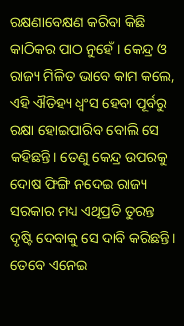ରକ୍ଷଣାବେକ୍ଷଣ କରିବା କିଛି କାଠିକର ପାଠ ନୁହେଁ। କେନ୍ଦ୍ର ଓ ରାଜ୍ୟ ମିଳିତ ଭାବେ କାମ କଲେ, ଏହି ଐତିହ୍ୟ ଧ୍ବଂସ ହେବା ପୂର୍ବରୁ ରକ୍ଷା ହୋଇପାରିବ ବୋଲି ସେ କହିଛନ୍ତି। ତେଣୁ କେନ୍ଦ୍ର ଉପରକୁ ଦୋଷ ଫିଙ୍ଗି ନଦେଇ ରାଜ୍ୟ ସରକାର ମଧ୍ୟ ଏଥିପ୍ରତି ତୁରନ୍ତ ଦୃଷ୍ଟି ଦେବାକୁ ସେ ଦାବି କରିଛନ୍ତି। ତେବେ ଏନେଇ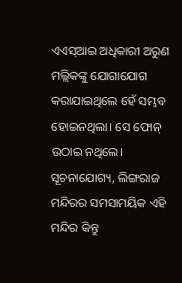ଏଏସ୍ଆଇ ଅଧିକାରୀ ଅରୁଣ ମଲ୍ଲିକଙ୍କୁ ଯୋଗାଯୋଗ କରାଯାଇଥିଲେ ହେଁ ସମ୍ଭବ ହୋଇନଥିଲା। ସେ ଫୋନ୍ ଉଠାଇ ନଥିଲେ।
ସୂଚନାଯୋଗ୍ୟ, ଲିଙ୍ଗରାଜ ମନ୍ଦିରର ସମସାମୟିକ ଏହି ମନ୍ଦିର କିନ୍ତୁ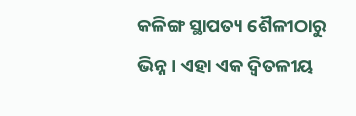କଳିଙ୍ଗ ସ୍ଥାପତ୍ୟ ଶୈଳୀଠାରୁ ଭିନ୍ନ। ଏହା ଏକ ଦ୍ବିତଳୀୟ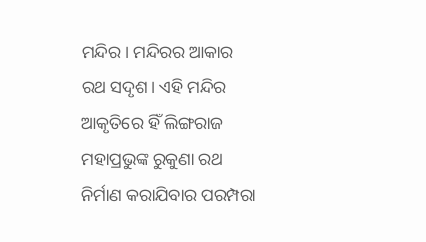ମନ୍ଦିର। ମନ୍ଦିରର ଆକାର ରଥ ସଦୃଶ। ଏହି ମନ୍ଦିର ଆକୃତିରେ ହିଁ ଲିଙ୍ଗରାଜ ମହାପ୍ରଭୁଙ୍କ ରୁକୁଣା ରଥ ନିର୍ମାଣ କରାଯିବାର ପରମ୍ପରା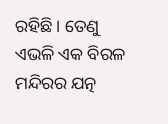ରହିଛି। ତେଣୁ ଏଭଳି ଏକ ବିରଳ ମନ୍ଦିରର ଯତ୍ନ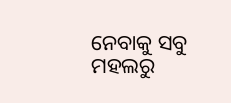ନେବାକୁ ସବୁ ମହଲରୁ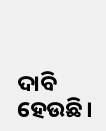ଦାବି ହେଉଛି।